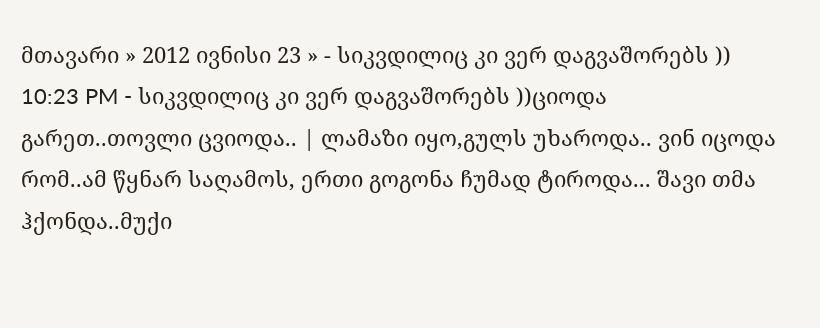მთავარი » 2012 ივნისი 23 » - სიკვდილიც კი ვერ დაგვაშორებს ))
10:23 PM - სიკვდილიც კი ვერ დაგვაშორებს ))ციოდა გარეთ..თოვლი ცვიოდა.. | ლამაზი იყო,გულს უხაროდა.. ვინ იცოდა რომ..ამ წყნარ საღამოს, ერთი გოგონა ჩუმად ტიროდა... შავი თმა ჰქონდა..მუქი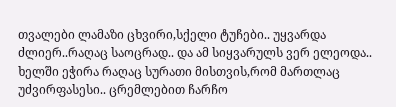თვალები ლამაზი ცხვირი,სქელი ტუჩები.. უყვარდა ძლიერ..რაღაც საოცრად.. და ამ სიყვარულს ვერ ელეოდა.. ხელში ეჭირა რაღაც სურათი მისთვის,რომ მართლაც უძვირფასესი.. ცრემლებით ჩარჩო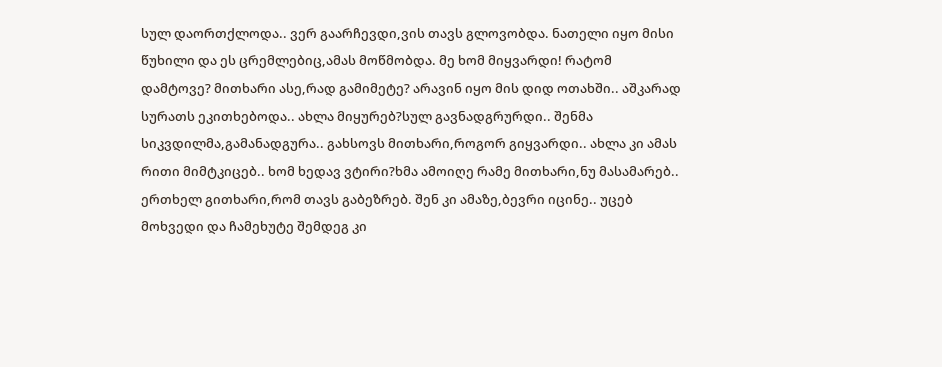სულ დაორთქლოდა.. ვერ გაარჩევდი,ვის თავს გლოვობდა. ნათელი იყო მისი წუხილი და ეს ცრემლებიც,ამას მოწმობდა. მე ხომ მიყვარდი! რატომ დამტოვე? მითხარი ასე,რად გამიმეტე? არავინ იყო მის დიდ ოთახში.. აშკარად სურათს ეკითხებოდა.. ახლა მიყურებ?სულ გავნადგრურდი.. შენმა სიკვდილმა,გამანადგურა.. გახსოვს მითხარი,როგორ გიყვარდი.. ახლა კი ამას რითი მიმტკიცებ.. ხომ ხედავ ვტირი?ხმა ამოიღე რამე მითხარი,ნუ მასამარებ.. ერთხელ გითხარი,რომ თავს გაბეზრებ. შენ კი ამაზე,ბევრი იცინე.. უცებ მოხვედი და ჩამეხუტე შემდეგ კი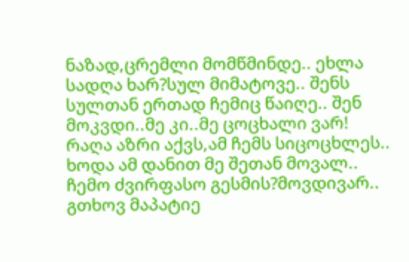ნაზად,ცრემლი მომწმინდე.. ეხლა სადღა ხარ?სულ მიმატოვე.. შენს სულთან ერთად ჩემიც წაიღე.. შენ მოკვდი..მე კი..მე ცოცხალი ვარ! რაღა აზრი აქვს,ამ ჩემს სიცოცხლეს.. ხოდა ამ დანით მე შეთან მოვალ.. ჩემო ძვირფასო გესმის?მოვდივარ.. გთხოვ მაპატიე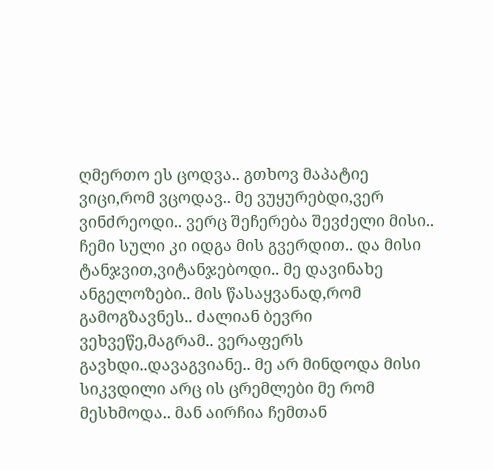ღმერთო ეს ცოდვა.. გთხოვ მაპატიე ვიცი,რომ ვცოდავ.. მე ვუყურებდი,ვერ ვინძრეოდი.. ვერც შეჩერება შევძელი მისი.. ჩემი სული კი იდგა მის გვერდით.. და მისი ტანჯვით,ვიტანჯებოდი.. მე დავინახე ანგელოზები.. მის წასაყვანად,რომ გამოგზავნეს.. ძალიან ბევრი ვეხვეწე,მაგრამ.. ვერაფერს გავხდი..დავაგვიანე.. მე არ მინდოდა მისი სიკვდილი არც ის ცრემლები მე რომ მესხმოდა.. მან აირჩია ჩემთან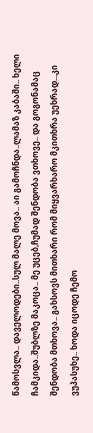წამოსვლა.. დაველოდები..სულ მალე მოვა.. აი გამოჩნდა..ლამაზ კაბაში.. ხელი ჩამკიდა..შუბლზე მაკოცა.. მე უცებ,ჩუმად შენდობა ვთხოვე.. და გოგონამაც შენდობა მთხოვა.. გახსოვს მითხარი რომ მიყვარხარო მკითხრა უეხრად...კი ვუპასუხე.. ხოდა იცოდე ჩემო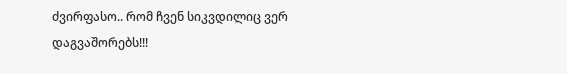ძვირფასო.. რომ ჩვენ სიკვდილიც ვერ დაგვაშორებს!!!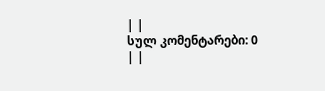| |
სულ კომენტარები: 0 | |